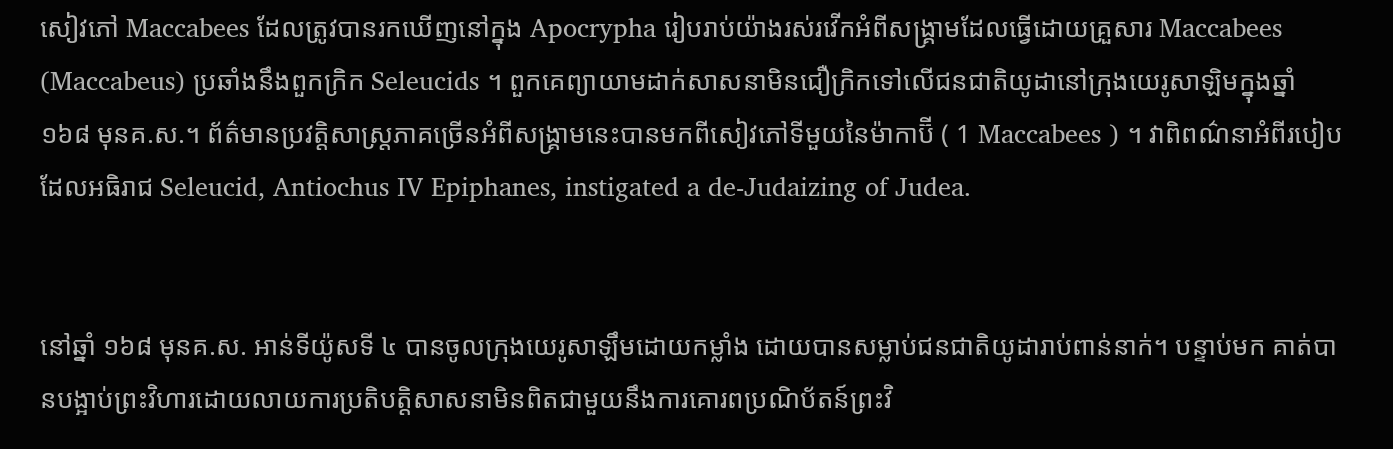សៀវភៅ Maccabees ដែលត្រូវបានរកឃើញនៅក្នុង Apocrypha រៀបរាប់យ៉ាងរស់រវើកអំពីសង្គ្រាមដែលធ្វើដោយគ្រួសារ Maccabees (Maccabeus) ប្រឆាំងនឹងពួកក្រិក Seleucids ។ ពួកគេព្យាយាមដាក់សាសនាមិនជឿក្រិកទៅលើជនជាតិយូដានៅក្រុងយេរូសាឡិមក្នុងឆ្នាំ ១៦៨ មុនគ.ស.។ ព័ត៌មានប្រវត្តិសាស្ត្រភាគច្រើនអំពីសង្គ្រាមនេះបានមកពីសៀវភៅទីមួយនៃម៉ាកាប៊ី ( 1 Maccabees ) ។ វាពិពណ៌នាអំពីរបៀបដែលអធិរាជ Seleucid, Antiochus IV Epiphanes, instigated a de-Judaizing of Judea.


នៅឆ្នាំ ១៦៨ មុនគ.ស. អាន់ទីយ៉ូសទី ៤ បានចូលក្រុងយេរូសាឡឹមដោយកម្លាំង ដោយបានសម្លាប់ជនជាតិយូដារាប់ពាន់នាក់។ បន្ទាប់មក គាត់បានបង្អាប់ព្រះវិហារដោយលាយការប្រតិបត្តិសាសនាមិនពិតជាមួយនឹងការគោរពប្រណិប័តន៍ព្រះវិ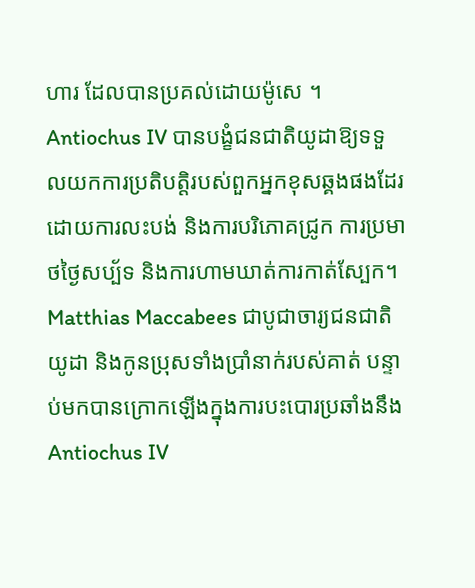ហារ ដែលបានប្រគល់ដោយម៉ូសេ ។ Antiochus IV បានបង្ខំជនជាតិយូដាឱ្យទទួលយកការប្រតិបត្តិរបស់ពួកអ្នកខុសឆ្គងផងដែរ ដោយការលះបង់ និងការបរិភោគជ្រូក ការប្រមាថថ្ងៃសប្ប័ទ និងការហាមឃាត់ការកាត់ស្បែក។
Matthias Maccabees ជាបូជាចារ្យជនជាតិយូដា និងកូនប្រុសទាំងប្រាំនាក់របស់គាត់ បន្ទាប់មកបានក្រោកឡើងក្នុងការបះបោរប្រឆាំងនឹង Antiochus IV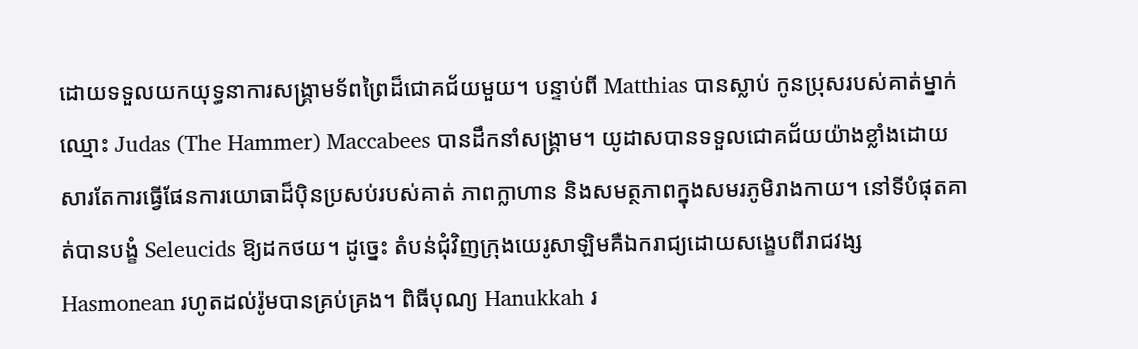ដោយទទួលយកយុទ្ធនាការសង្គ្រាមទ័ពព្រៃដ៏ជោគជ័យមួយ។ បន្ទាប់ពី Matthias បានស្លាប់ កូនប្រុសរបស់គាត់ម្នាក់ឈ្មោះ Judas (The Hammer) Maccabees បានដឹកនាំសង្រ្គាម។ យូដាសបានទទួលជោគជ័យយ៉ាងខ្លាំងដោយសារតែការធ្វើផែនការយោធាដ៏ប៉ិនប្រសប់របស់គាត់ ភាពក្លាហាន និងសមត្ថភាពក្នុងសមរភូមិរាងកាយ។ នៅទីបំផុតគាត់បានបង្ខំ Seleucids ឱ្យដកថយ។ ដូច្នេះ តំបន់ជុំវិញក្រុងយេរូសាឡិមគឺឯករាជ្យដោយសង្ខេបពីរាជវង្ស Hasmonean រហូតដល់រ៉ូមបានគ្រប់គ្រង។ ពិធីបុណ្យ Hanukkah រ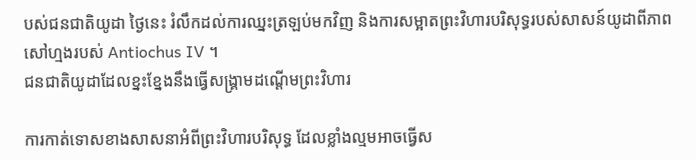បស់ជនជាតិយូដា ថ្ងៃនេះ រំលឹកដល់ការឈ្នះត្រឡប់មកវិញ និងការសម្អាតព្រះវិហារបរិសុទ្ធរបស់សាសន៍យូដាពីភាពសៅហ្មងរបស់ Antiochus IV ។
ជនជាតិយូដាដែលខ្នះខ្នែងនឹងធ្វើសង្គ្រាមដណ្តើមព្រះវិហារ

ការកាត់ទោសខាងសាសនាអំពីព្រះវិហារបរិសុទ្ធ ដែលខ្លាំងល្មមអាចធ្វើស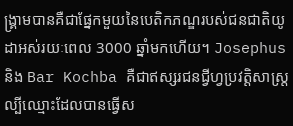ង្គ្រាមបានគឺជាផ្នែកមួយនៃបេតិកភណ្ឌរបស់ជនជាតិយូដាអស់រយៈពេល 3000 ឆ្នាំមកហើយ។ Josephus និង Bar Kochba គឺជាឥស្សរជនជ្វីហ្វប្រវត្តិសាស្ត្រល្បីឈ្មោះដែលបានធ្វើស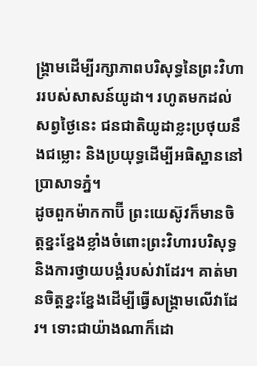ង្រ្គាមដើម្បីរក្សាភាពបរិសុទ្ធនៃព្រះវិហាររបស់សាសន៍យូដា។ រហូតមកដល់សព្វថ្ងៃនេះ ជនជាតិយូដាខ្លះប្រថុយនឹងជម្លោះ និងប្រយុទ្ធដើម្បីអធិស្ឋាននៅប្រាសាទភ្នំ។
ដូចពួកម៉ាកកាប៊ី ព្រះយេស៊ូវក៏មានចិត្តខ្នះខ្នែងខ្លាំងចំពោះព្រះវិហារបរិសុទ្ធ និងការថ្វាយបង្គំរបស់វាដែរ។ គាត់មានចិត្តខ្នះខ្នែងដើម្បីធ្វើសង្គ្រាមលើវាដែរ។ ទោះជាយ៉ាងណាក៏ដោ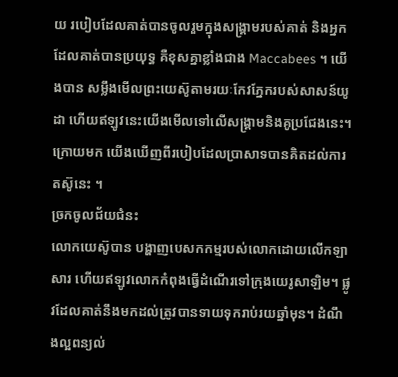យ របៀបដែលគាត់បានចូលរួមក្នុងសង្គ្រាមរបស់គាត់ និងអ្នកដែលគាត់បានប្រយុទ្ធ គឺខុសគ្នាខ្លាំងជាង Maccabees ។ យើងបាន សម្លឹងមើលព្រះយេស៊ូតាមរយៈកែវភ្នែករបស់សាសន៍យូដា ហើយឥឡូវនេះយើងមើលទៅលើសង្គ្រាមនិងគូប្រជែងនេះ។ ក្រោយមក យើងឃើញពីរបៀបដែលប្រាសាទបានគិតដល់ការតស៊ូនេះ ។
ច្រកចូលជ័យជំនះ
លោកយេស៊ូបាន បង្ហាញបេសកកម្មរបស់លោកដោយលើកឡាសារ ហើយឥឡូវលោកកំពុងធ្វើដំណើរទៅក្រុងយេរូសាឡិម។ ផ្លូវដែលគាត់នឹងមកដល់ត្រូវបានទាយទុករាប់រយឆ្នាំមុន។ ដំណឹងល្អពន្យល់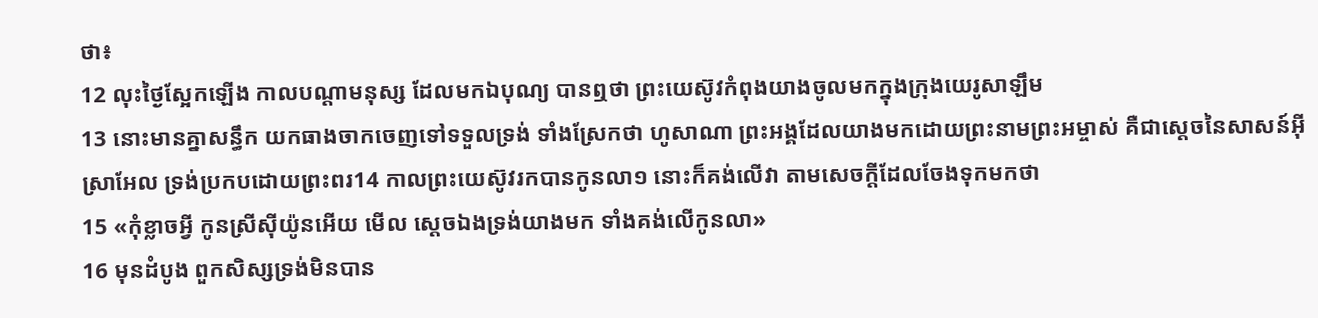ថា៖
12 លុះថ្ងៃស្អែកឡើង កាលបណ្តាមនុស្ស ដែលមកឯបុណ្យ បានឮថា ព្រះយេស៊ូវកំពុងយាងចូលមកក្នុងក្រុងយេរូសាឡឹម
13 នោះមានគ្នាសន្ធឹក យកធាងចាកចេញទៅទទួលទ្រង់ ទាំងស្រែកថា ហូសាណា ព្រះអង្គដែលយាងមកដោយព្រះនាមព្រះអម្ចាស់ គឺជាស្តេចនៃសាសន៍អ៊ីស្រាអែល ទ្រង់ប្រកបដោយព្រះពរ14 កាលព្រះយេស៊ូវរកបានកូនលា១ នោះក៏គង់លើវា តាមសេចក្ដីដែលចែងទុកមកថា
15 «កុំខ្លាចអ្វី កូនស្រីស៊ីយ៉ូនអើយ មើល ស្តេចឯងទ្រង់យាងមក ទាំងគង់លើកូនលា»
16 មុនដំបូង ពួកសិស្សទ្រង់មិនបាន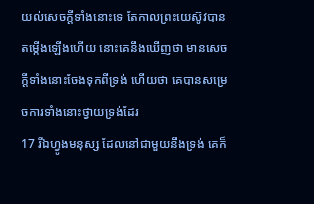យល់សេចក្ដីទាំងនោះទេ តែកាលព្រះយេស៊ូវបានតម្កើងឡើងហើយ នោះគេនឹងឃើញថា មានសេចក្ដីទាំងនោះចែងទុកពីទ្រង់ ហើយថា គេបានសម្រេចការទាំងនោះថ្វាយទ្រង់ដែរ
17 រីឯហ្វូងមនុស្ស ដែលនៅជាមួយនឹងទ្រង់ គេក៏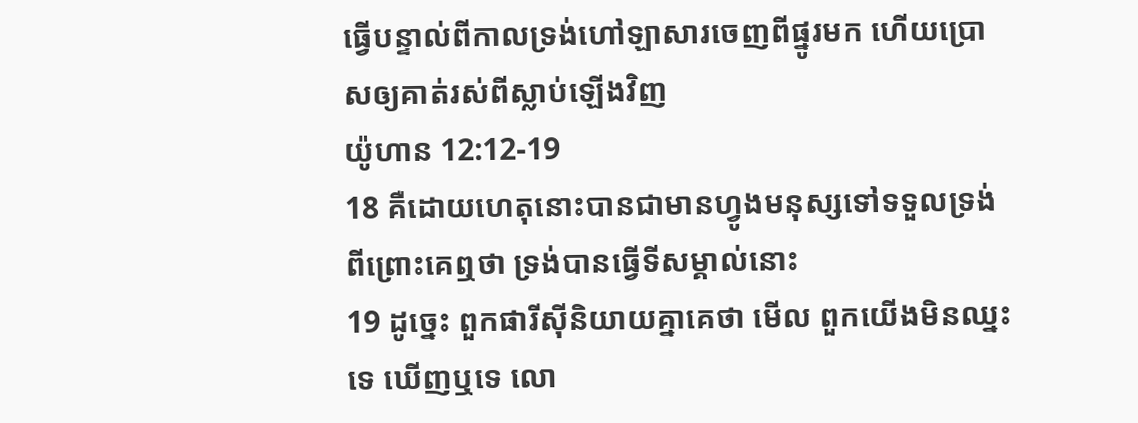ធ្វើបន្ទាល់ពីកាលទ្រង់ហៅឡាសារចេញពីផ្នូរមក ហើយប្រោសឲ្យគាត់រស់ពីស្លាប់ឡើងវិញ
យ៉ូហាន 12:12-19
18 គឺដោយហេតុនោះបានជាមានហ្វូងមនុស្សទៅទទួលទ្រង់ ពីព្រោះគេឮថា ទ្រង់បានធ្វើទីសម្គាល់នោះ
19 ដូច្នេះ ពួកផារីស៊ីនិយាយគ្នាគេថា មើល ពួកយើងមិនឈ្នះទេ ឃើញឬទេ លោ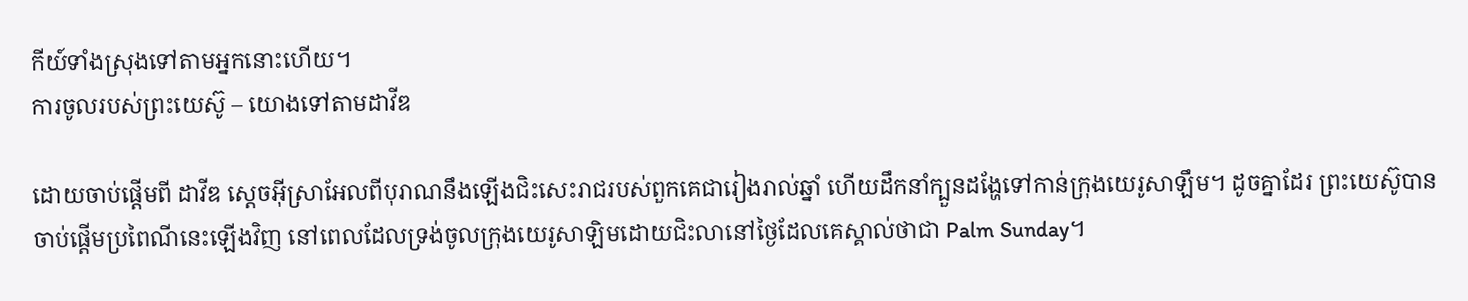កីយ៍ទាំងស្រុងទៅតាមអ្នកនោះហើយ។
ការចូលរបស់ព្រះយេស៊ូ – យោងទៅតាមដាវីឌ

ដោយចាប់ផ្តើមពី ដាវីឌ ស្ដេចអ៊ីស្រាអែលពីបុរាណនឹងឡើងជិះសេះរាជរបស់ពួកគេជារៀងរាល់ឆ្នាំ ហើយដឹកនាំក្បួនដង្ហែទៅកាន់ក្រុងយេរូសាឡឹម។ ដូចគ្នាដែរ ព្រះយេស៊ូបានចាប់ផ្ដើមប្រពៃណីនេះឡើងវិញ នៅពេលដែលទ្រង់ចូលក្រុងយេរូសាឡិមដោយជិះលានៅថ្ងៃដែលគេស្គាល់ថាជា Palm Sunday។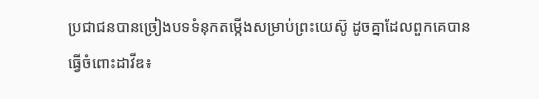ប្រជាជនបានច្រៀងបទទំនុកតម្កើងសម្រាប់ព្រះយេស៊ូ ដូចគ្នាដែលពួកគេបានធ្វើចំពោះដាវីឌ៖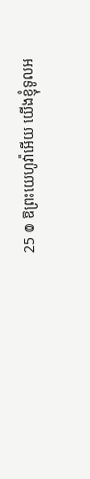25 ៙ ឱព្រះយេហូវ៉ាអើយ យើងខ្ញុំទូលអ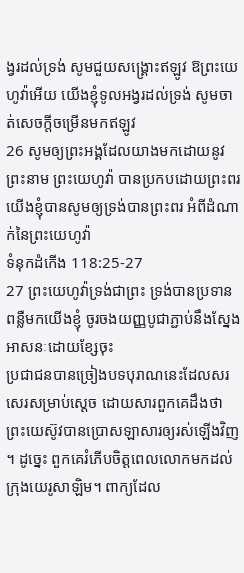ង្វរដល់ទ្រង់ សូមជួយសង្គ្រោះឥឡូវ ឱព្រះយេហូវ៉ាអើយ យើងខ្ញុំទូលអង្វរដល់ទ្រង់ សូមចាត់សេចក្ដីចម្រើនមកឥឡូវ
26 សូមឲ្យព្រះអង្គដែលយាងមកដោយនូវព្រះនាម ព្រះយេហូវ៉ា បានប្រកបដោយព្រះពរ យើងខ្ញុំបានសូមឲ្យទ្រង់បានព្រះពរ អំពីដំណាក់នៃព្រះយេហូវ៉ា
ទំនុកដំកើង 118:25-27
27 ព្រះយេហូវ៉ាទ្រង់ជាព្រះ ទ្រង់បានប្រទានពន្លឺមកយើងខ្ញុំ ចូរចងយញ្ញបូជាភ្ជាប់នឹងស្នែងអាសនៈដោយខ្សែចុះ
ប្រជាជនបានច្រៀងបទបុរាណនេះដែលសរសេរសម្រាប់ស្ដេច ដោយសារពួកគេដឹងថា ព្រះយេស៊ូវបានប្រោសឡាសារឲ្យរស់ឡើងវិញ ។ ដូច្នេះ ពួកគេរំភើបចិត្តពេលលោកមកដល់ក្រុងយេរូសាឡិម។ ពាក្យដែល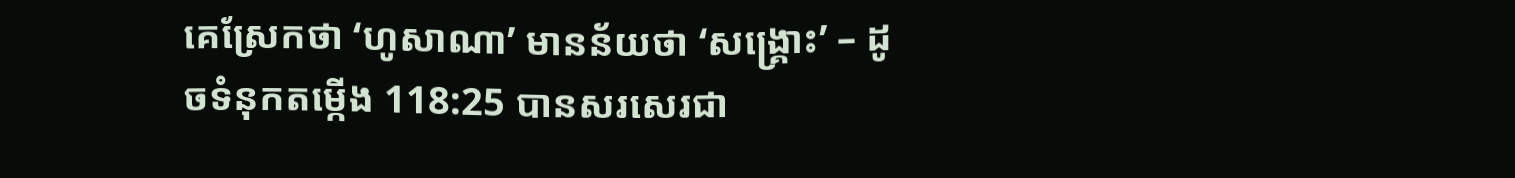គេស្រែកថា ‘ហូសាណា’ មានន័យថា ‘សង្គ្រោះ’ – ដូចទំនុកតម្កើង 118:25 បានសរសេរជា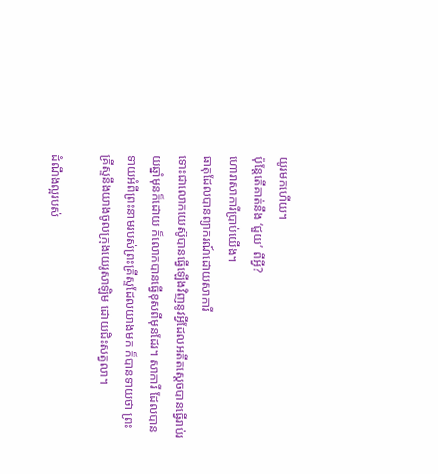យូរមកហើយ។
ប៉ុន្តែតើគាត់នឹង ‘ជួយ’ ពីអ្វី?
ហោរាសាការីប្រាប់យើង។
ធាតុដែលបានព្យាករណ៍ដោយសាការី
ទោះជាលោកយេស៊ូបានធ្វើឡើងវិញនូវអ្វីដែលអតីតស្ដេចបានធ្វើរាប់រយឆ្នាំមុនក៏ដោយ ក៏លោកបានធ្វើខុសពីមុនដែរ។ សាការី ដែលបាន ទាយអំពីព្រះនាមរបស់ព្រះគ្រីស្ទដែលយាងមក ក៏បានទាយថា ព្រះគ្រីស្ទនឹងយាងចូលក្រុងយេរូសាឡិម ដោយជិះសត្វលា។

ដំណឹងល្អរបស់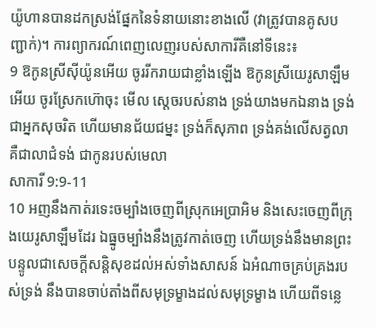យ៉ូហានបានដកស្រង់ផ្នែកនៃទំនាយនោះខាងលើ (វាត្រូវបានគូសបញ្ជាក់)។ ការព្យាករណ៍ពេញលេញរបស់សាការីគឺនៅទីនេះ៖
9 ឱកូនស្រីស៊ីយ៉ូនអើយ ចូររីករាយជាខ្លាំងឡើង ឱកូនស្រីយេរូសាឡឹមអើយ ចូរស្រែកហ៊ោចុះ មើល ស្តេចរបស់នាង ទ្រង់យាងមកឯនាង ទ្រង់ជាអ្នកសុចរិត ហើយមានជ័យជម្នះ ទ្រង់ក៏សុភាព ទ្រង់គង់លើសត្វលា គឺជាលាជំទង់ ជាកូនរបស់មេលា
សាការី 9:9-11
10 អញនឹងកាត់រទេះចម្បាំងចេញពីស្រុកអេប្រាអិម និងសេះចេញពីក្រុងយេរូសាឡឹមដែរ ឯធ្នូចម្បាំងនឹងត្រូវកាត់ចេញ ហើយទ្រង់នឹងមានព្រះបន្ទូលជាសេចក្ដីសន្តិសុខដល់អស់ទាំងសាសន៍ ឯអំណាចគ្រប់គ្រងរបស់ទ្រង់ នឹងបានចាប់តាំងពីសមុទ្រម្ខាងដល់សមុទ្រម្ខាង ហើយពីទន្លេ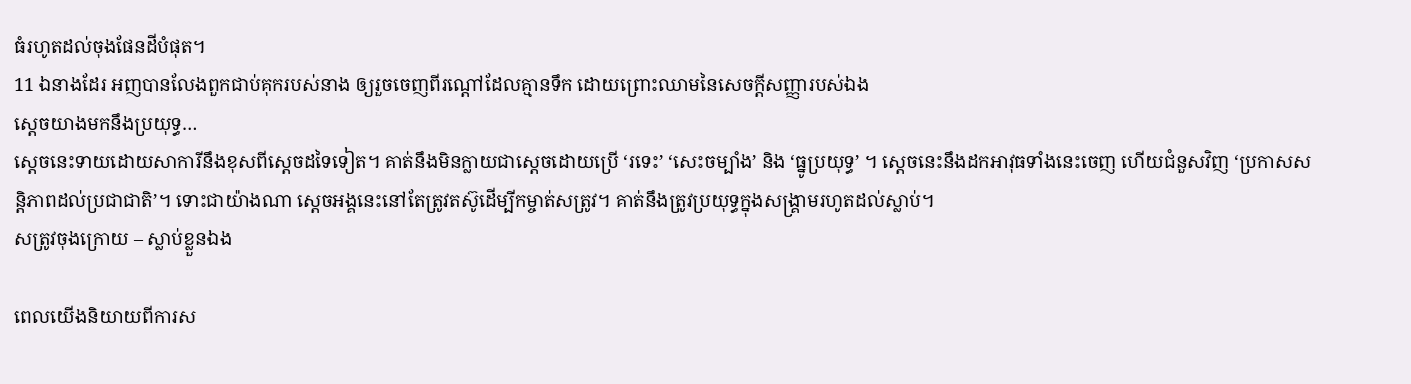ធំរហូតដល់ចុងផែនដីបំផុត។
11 ឯនាងដែរ អញបានលែងពួកជាប់គុករបស់នាង ឲ្យរួចចេញពីរណ្តៅដែលគ្មានទឹក ដោយព្រោះឈាមនៃសេចក្ដីសញ្ញារបស់ឯង
ស្តេចយាងមកនឹងប្រយុទ្ធ…
ស្ដេចនេះទាយដោយសាការីនឹងខុសពីស្ដេចដទៃទៀត។ គាត់នឹងមិនក្លាយជាស្តេចដោយប្រើ ‘រទេះ’ ‘សេះចម្បាំង’ និង ‘ធ្នូប្រយុទ្ធ’ ។ ស្តេចនេះនឹងដកអាវុធទាំងនេះចេញ ហើយជំនួសវិញ ‘ប្រកាសសន្តិភាពដល់ប្រជាជាតិ’។ ទោះជាយ៉ាងណា ស្ដេចអង្គនេះនៅតែត្រូវតស៊ូដើម្បីកម្ចាត់សត្រូវ។ គាត់នឹងត្រូវប្រយុទ្ធក្នុងសង្គ្រាមរហូតដល់ស្លាប់។
សត្រូវចុងក្រោយ – ស្លាប់ខ្លួនឯង

ពេលយើងនិយាយពីការស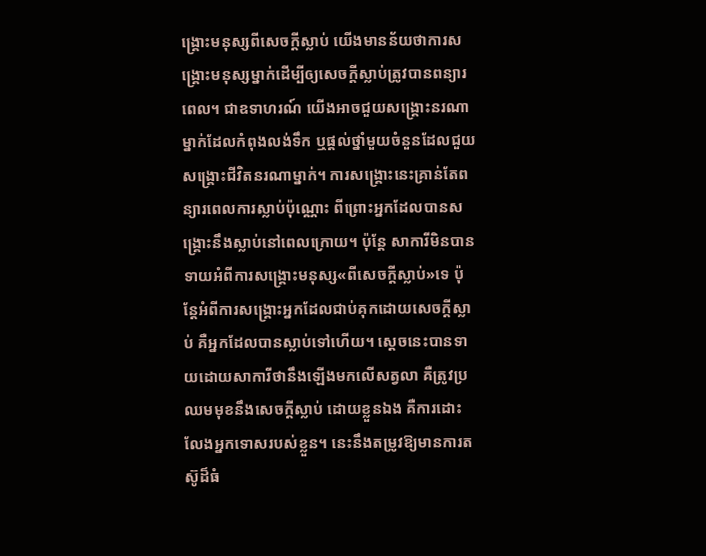ង្គ្រោះមនុស្សពីសេចក្ដីស្លាប់ យើងមានន័យថាការសង្គ្រោះមនុស្សម្នាក់ដើម្បីឲ្យសេចក្ដីស្លាប់ត្រូវបានពន្យារពេល។ ជាឧទាហរណ៍ យើងអាចជួយសង្គ្រោះនរណាម្នាក់ដែលកំពុងលង់ទឹក ឬផ្តល់ថ្នាំមួយចំនួនដែលជួយសង្គ្រោះជីវិតនរណាម្នាក់។ ការសង្គ្រោះនេះគ្រាន់តែពន្យារពេលការស្លាប់ប៉ុណ្ណោះ ពីព្រោះអ្នកដែលបានសង្រ្គោះនឹងស្លាប់នៅពេលក្រោយ។ ប៉ុន្តែ សាការីមិនបានទាយអំពីការសង្គ្រោះមនុស្ស«ពីសេចក្ដីស្លាប់»ទេ ប៉ុន្តែអំពីការសង្គ្រោះអ្នកដែលជាប់គុកដោយសេចក្ដីស្លាប់ គឺអ្នកដែលបានស្លាប់ទៅហើយ។ ស្ដេចនេះបានទាយដោយសាការីថានឹងឡើងមកលើសត្វលា គឺត្រូវប្រឈមមុខនឹងសេចក្ដីស្លាប់ ដោយខ្លួនឯង គឺការដោះលែងអ្នកទោសរបស់ខ្លួន។ នេះនឹងតម្រូវឱ្យមានការតស៊ូដ៏ធំ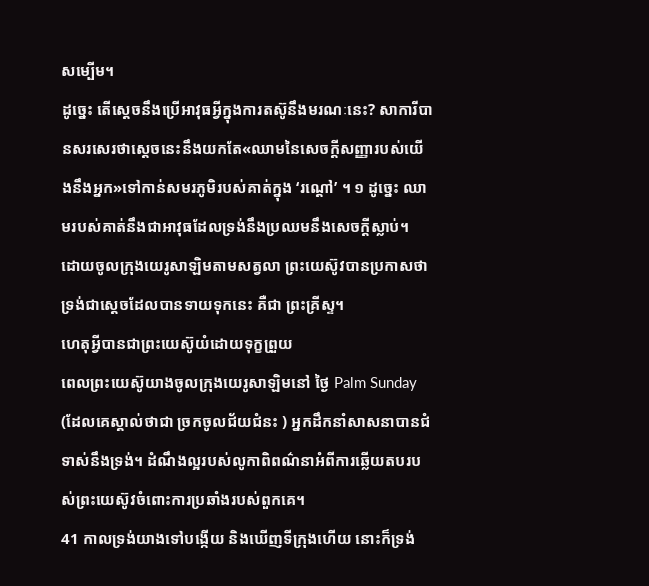សម្បើម។
ដូច្នេះ តើស្តេចនឹងប្រើអាវុធអ្វីក្នុងការតស៊ូនឹងមរណៈនេះ? សាការីបានសរសេរថាស្ដេចនេះនឹងយកតែ«ឈាមនៃសេចក្ដីសញ្ញារបស់យើងនឹងអ្នក»ទៅកាន់សមរភូមិរបស់គាត់ក្នុង ‘រណ្តៅ’ ។ ១ ដូច្នេះ ឈាមរបស់គាត់នឹងជាអាវុធដែលទ្រង់នឹងប្រឈមនឹងសេចក្ដីស្លាប់។
ដោយចូលក្រុងយេរូសាឡិមតាមសត្វលា ព្រះយេស៊ូវបានប្រកាសថាទ្រង់ជាស្តេចដែលបានទាយទុកនេះ គឺជា ព្រះគ្រីស្ទ។
ហេតុអ្វីបានជាព្រះយេស៊ូយំដោយទុក្ខព្រួយ
ពេលព្រះយេស៊ូយាងចូលក្រុងយេរូសាឡិមនៅ ថ្ងៃ Palm Sunday (ដែលគេស្គាល់ថាជា ច្រកចូលជ័យជំនះ ) អ្នកដឹកនាំសាសនាបានជំទាស់នឹងទ្រង់។ ដំណឹងល្អរបស់លូកាពិពណ៌នាអំពីការឆ្លើយតបរបស់ព្រះយេស៊ូវចំពោះការប្រឆាំងរបស់ពួកគេ។
41 កាលទ្រង់យាងទៅបង្កើយ និងឃើញទីក្រុងហើយ នោះក៏ទ្រង់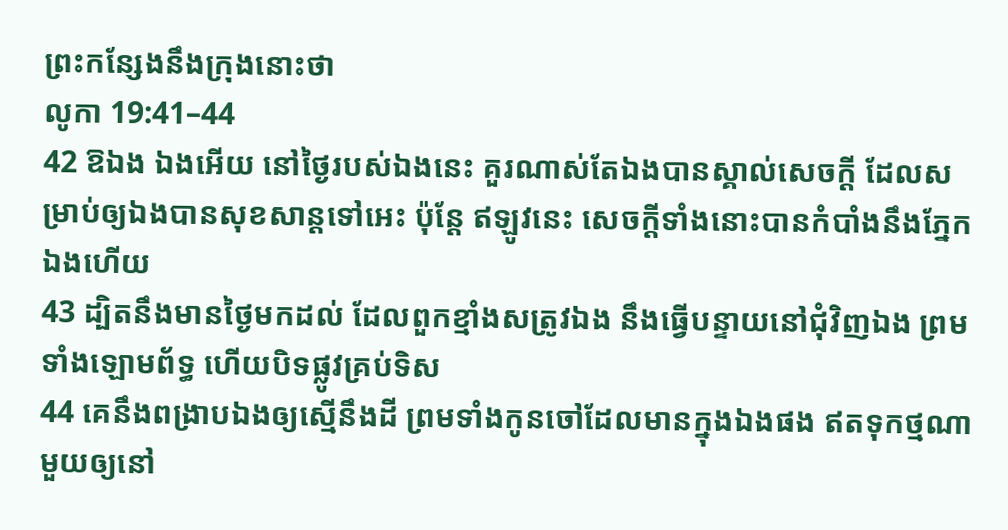ព្រះកន្សែងនឹងក្រុងនោះថា
លូកា 19:41–44
42 ឱឯង ឯងអើយ នៅថ្ងៃរបស់ឯងនេះ គួរណាស់តែឯងបានស្គាល់សេចក្ដី ដែលសម្រាប់ឲ្យឯងបានសុខសាន្តទៅអេះ ប៉ុន្តែ ឥឡូវនេះ សេចក្ដីទាំងនោះបានកំបាំងនឹងភ្នែកឯងហើយ
43 ដ្បិតនឹងមានថ្ងៃមកដល់ ដែលពួកខ្មាំងសត្រូវឯង នឹងធ្វើបន្ទាយនៅជុំវិញឯង ព្រមទាំងឡោមព័ទ្ធ ហើយបិទផ្លូវគ្រប់ទិស
44 គេនឹងពង្រាបឯងឲ្យស្មើនឹងដី ព្រមទាំងកូនចៅដែលមានក្នុងឯងផង ឥតទុកថ្មណាមួយឲ្យនៅ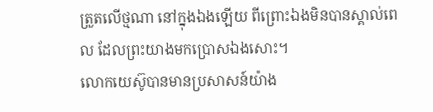ត្រួតលើថ្មណា នៅក្នុងឯងឡើយ ពីព្រោះឯងមិនបានស្គាល់ពេល ដែលព្រះយាងមកប្រោសឯងសោះ។
លោកយេស៊ូបានមានប្រសាសន៍យ៉ាង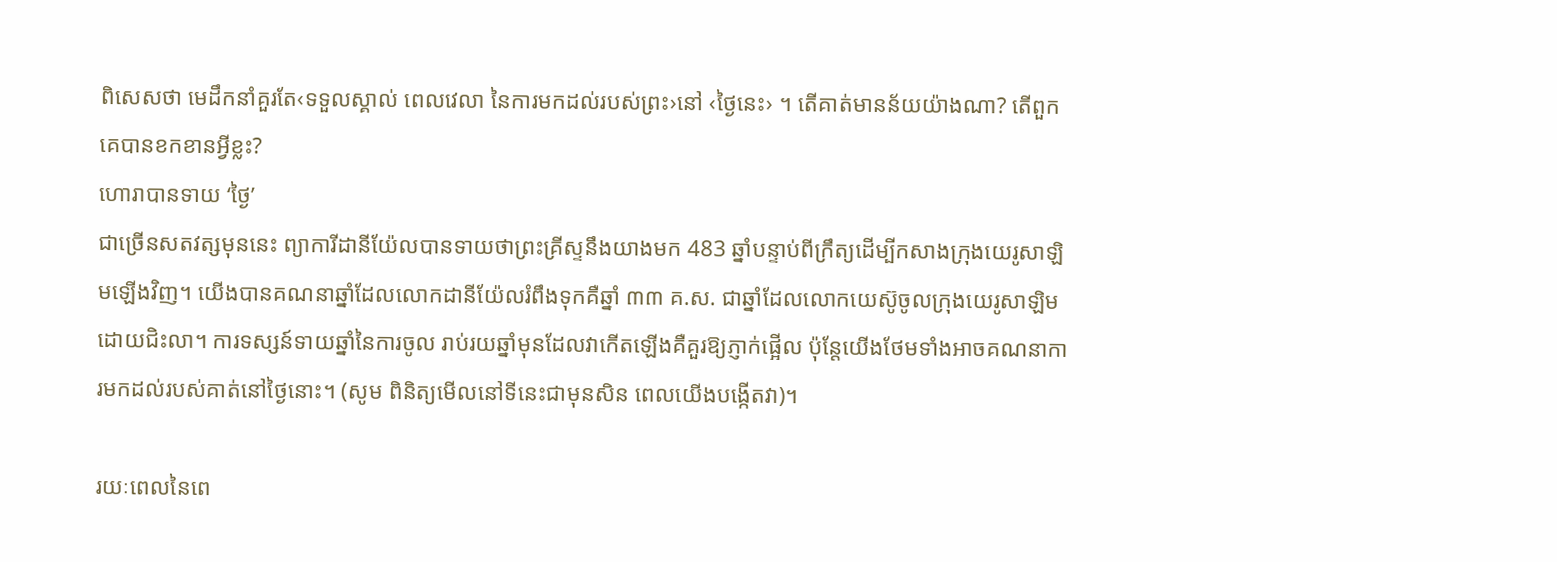ពិសេសថា មេដឹកនាំគួរតែ‹ទទួលស្គាល់ ពេលវេលា នៃការមកដល់របស់ព្រះ›នៅ ‹ថ្ងៃនេះ› ។ តើគាត់មានន័យយ៉ាងណា? តើពួកគេបានខកខានអ្វីខ្លះ?
ហោរាបានទាយ ‘ថ្ងៃ’
ជាច្រើនសតវត្សមុននេះ ព្យាការីដានីយ៉ែលបានទាយថាព្រះគ្រីស្ទនឹងយាងមក 483 ឆ្នាំបន្ទាប់ពីក្រឹត្យដើម្បីកសាងក្រុងយេរូសាឡិមឡើងវិញ។ យើងបានគណនាឆ្នាំដែលលោកដានីយ៉ែលរំពឹងទុកគឺឆ្នាំ ៣៣ គ.ស. ជាឆ្នាំដែលលោកយេស៊ូចូលក្រុងយេរូសាឡិមដោយជិះលា។ ការទស្សន៍ទាយឆ្នាំនៃការចូល រាប់រយឆ្នាំមុនដែលវាកើតឡើងគឺគួរឱ្យភ្ញាក់ផ្អើល ប៉ុន្តែយើងថែមទាំងអាចគណនាការមកដល់របស់គាត់នៅថ្ងៃនោះ។ (សូម ពិនិត្យមើលនៅទីនេះជាមុនសិន ពេលយើងបង្កើតវា)។

រយៈពេលនៃពេ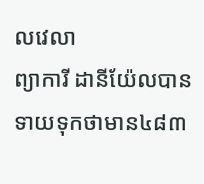លវេលា
ព្យាការី ដានីយ៉ែលបានទាយទុកថាមាន៤៨៣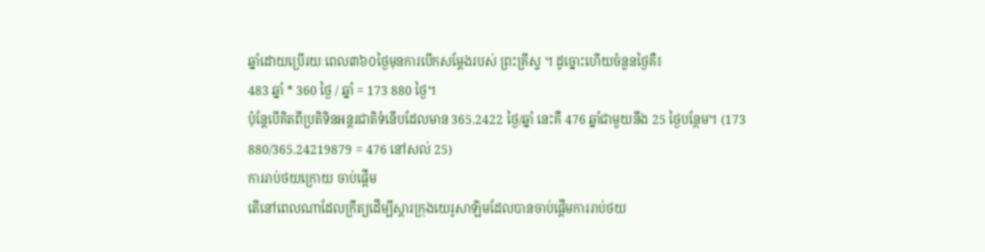ឆ្នាំដោយប្រើរយៈពេល៣៦០ថ្ងៃមុនការបើកសម្ដែងរបស់ ព្រះគ្រីស្ទ ។ ដូច្នោះហើយចំនួនថ្ងៃគឺ៖
483 ឆ្នាំ * 360 ថ្ងៃ / ឆ្នាំ = 173 880 ថ្ងៃ។
ប៉ុន្តែបើគិតពីប្រតិទិនអន្តរជាតិទំនើបដែលមាន 365.2422 ថ្ងៃ/ឆ្នាំ នេះគឺ 476 ឆ្នាំជាមួយនឹង 25 ថ្ងៃបន្ថែម។ (173 880/365.24219879 = 476 នៅសល់ 25)
ការរាប់ថយក្រោយ ចាប់ផ្តើម
តើនៅពេលណាដែលក្រឹត្យដើម្បីស្ដារក្រុងយេរូសាឡិមដែលបានចាប់ផ្តើមការរាប់ថយ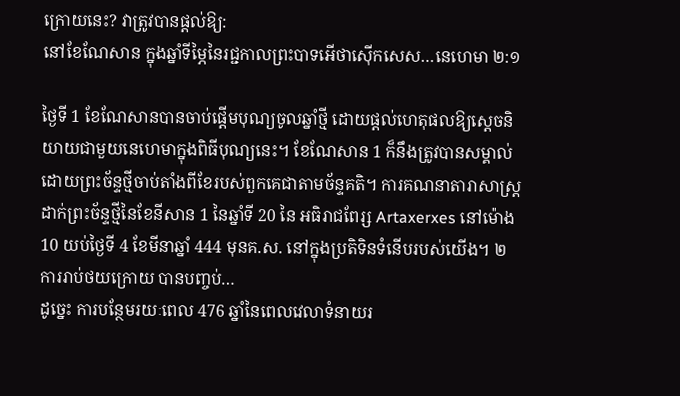ក្រោយនេះ? វាត្រូវបានផ្តល់ឱ្យ:
នៅខែណែសាន ក្នុងឆ្នាំទីម្ភៃនៃរជ្ជកាលព្រះបាទអើថាស៊ើកសេស…នេហេមា ២:១

ថ្ងៃទី 1 ខែណែសានបានចាប់ផ្ដើមបុណ្យចូលឆ្នាំថ្មី ដោយផ្ដល់ហេតុផលឱ្យស្ដេចនិយាយជាមួយនេហេមាក្នុងពិធីបុណ្យនេះ។ ខែណែសាន 1 ក៏នឹងត្រូវបានសម្គាល់ដោយព្រះច័ន្ទថ្មីចាប់តាំងពីខែរបស់ពួកគេជាតាមច័ន្ទគតិ។ ការគណនាតារាសាស្ត្រដាក់ព្រះច័ន្ទថ្មីនៃខែនីសាន 1 នៃឆ្នាំទី 20 នៃ អធិរាជពែរ្ស Artaxerxes នៅម៉ោង 10 យប់ថ្ងៃទី 4 ខែមីនាឆ្នាំ 444 មុនគ.ស. នៅក្នុងប្រតិទិនទំនើបរបស់យើង។ ២
ការរាប់ថយក្រោយ បានបញ្ចប់…
ដូច្នេះ ការបន្ថែមរយៈពេល 476 ឆ្នាំនៃពេលវេលាទំនាយរ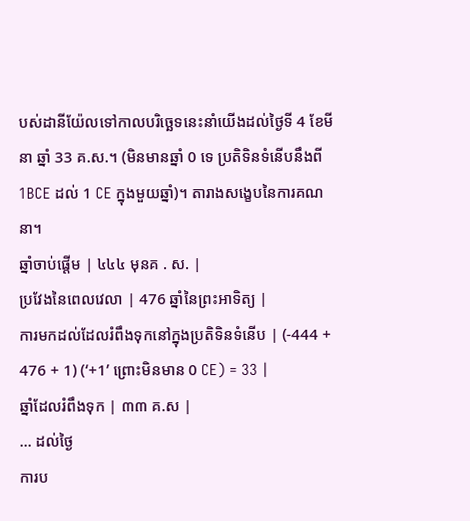បស់ដានីយ៉ែលទៅកាលបរិច្ឆេទនេះនាំយើងដល់ថ្ងៃទី 4 ខែមីនា ឆ្នាំ 33 គ.ស.។ (មិនមានឆ្នាំ 0 ទេ ប្រតិទិនទំនើបនឹងពី 1BCE ដល់ 1 CE ក្នុងមួយឆ្នាំ)។ តារាងសង្ខេបនៃការគណនា។
ឆ្នាំចាប់ផ្តើម | ៤៤៤ មុនគ . ស. |
ប្រវែងនៃពេលវេលា | 476 ឆ្នាំនៃព្រះអាទិត្យ |
ការមកដល់ដែលរំពឹងទុកនៅក្នុងប្រតិទិនទំនើប | (-444 + 476 + 1) (‘+1’ ព្រោះមិនមាន 0 CE) = 33 |
ឆ្នាំដែលរំពឹងទុក | ៣៣ គ.ស |
… ដល់ថ្ងៃ
ការប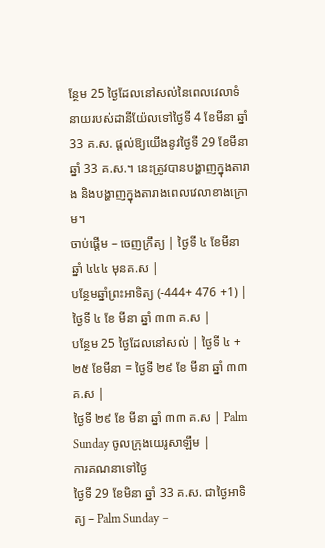ន្ថែម 25 ថ្ងៃដែលនៅសល់នៃពេលវេលាទំនាយរបស់ដានីយ៉ែលទៅថ្ងៃទី 4 ខែមីនា ឆ្នាំ 33 គ.ស. ផ្តល់ឱ្យយើងនូវថ្ងៃទី 29 ខែមីនា ឆ្នាំ 33 គ.ស.។ នេះត្រូវបានបង្ហាញក្នុងតារាង និងបង្ហាញក្នុងតារាងពេលវេលាខាងក្រោម។
ចាប់ផ្តើម – ចេញក្រឹត្យ | ថ្ងៃទី ៤ ខែមីនា ឆ្នាំ ៤៤៤ មុនគ.ស |
បន្ថែមឆ្នាំព្រះអាទិត្យ (-444+ 476 +1) | ថ្ងៃទី ៤ ខែ មីនា ឆ្នាំ ៣៣ គ.ស |
បន្ថែម 25 ថ្ងៃដែលនៅសល់ | ថ្ងៃទី ៤ + ២៥ ខែមីនា = ថ្ងៃទី ២៩ ខែ មីនា ឆ្នាំ ៣៣ គ.ស |
ថ្ងៃទី ២៩ ខែ មីនា ឆ្នាំ ៣៣ គ.ស | Palm Sunday ចូលក្រុងយេរូសាឡឹម |
ការគណនាទៅថ្ងៃ
ថ្ងៃទី 29 ខែមិនា ឆ្នាំ 33 គ.ស. ជាថ្ងៃអាទិត្យ – Palm Sunday –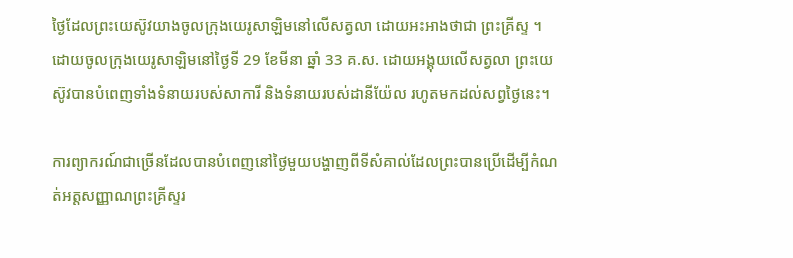ថ្ងៃដែលព្រះយេស៊ូវយាងចូលក្រុងយេរូសាឡិមនៅលើសត្វលា ដោយអះអាងថាជា ព្រះគ្រីស្ទ ។
ដោយចូលក្រុងយេរូសាឡិមនៅថ្ងៃទី 29 ខែមីនា ឆ្នាំ 33 គ.ស. ដោយអង្គុយលើសត្វលា ព្រះយេស៊ូវបានបំពេញទាំងទំនាយរបស់សាការី និងទំនាយរបស់ដានីយ៉ែល រហូតមកដល់សព្វថ្ងៃនេះ។

ការព្យាករណ៍ជាច្រើនដែលបានបំពេញនៅថ្ងៃមួយបង្ហាញពីទីសំគាល់ដែលព្រះបានប្រើដើម្បីកំណត់អត្តសញ្ញាណព្រះគ្រីស្ទរ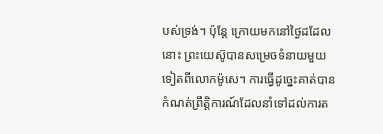បស់ទ្រង់។ ប៉ុន្តែ ក្រោយមកនៅថ្ងៃដដែលនោះ ព្រះយេស៊ូបានសម្រេចទំនាយមួយទៀតពីលោកម៉ូសេ។ ការធ្វើដូច្នេះគាត់បានកំណត់ព្រឹត្តិការណ៍ដែលនាំទៅដល់ការត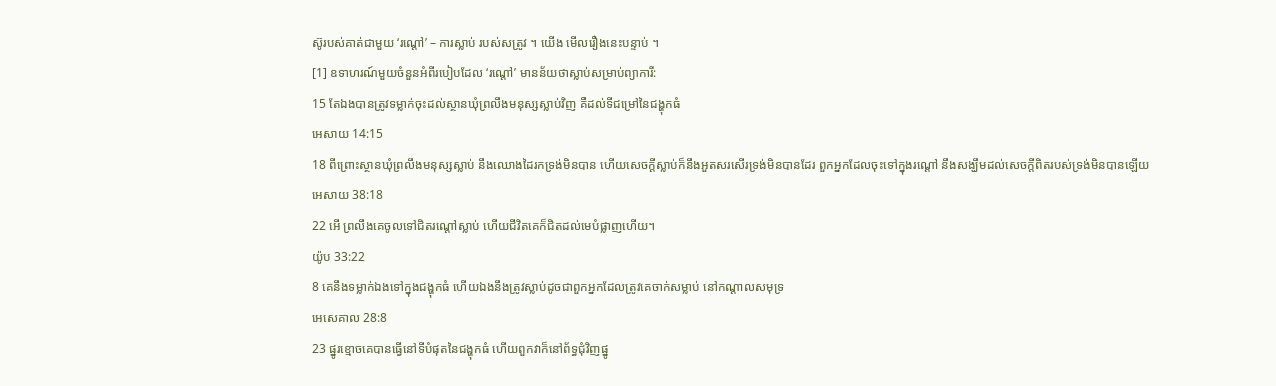ស៊ូរបស់គាត់ជាមួយ ‘រណ្តៅ’ – ការស្លាប់ របស់សត្រូវ ។ យើង មើលរឿងនេះបន្ទាប់ ។
[1] ឧទាហរណ៍មួយចំនួនអំពីរបៀបដែល ‘រណ្តៅ’ មានន័យថាស្លាប់សម្រាប់ព្យាការី:
15 តែឯងបានត្រូវទម្លាក់ចុះដល់ស្ថានឃុំព្រលឹងមនុស្សស្លាប់វិញ គឺដល់ទីជម្រៅនៃជង្ហុកធំ
អេសាយ 14:15
18 ពីព្រោះស្ថានឃុំព្រលឹងមនុស្សស្លាប់ នឹងឈោងដៃរកទ្រង់មិនបាន ហើយសេចក្ដីស្លាប់ក៏នឹងអួតសរសើរទ្រង់មិនបានដែរ ពួកអ្នកដែលចុះទៅក្នុងរណ្តៅ នឹងសង្ឃឹមដល់សេចក្ដីពិតរបស់ទ្រង់មិនបានឡើយ
អេសាយ 38:18
22 អើ ព្រលឹងគេចូលទៅជិតរណ្តៅស្លាប់ ហើយជីវិតគេក៏ជិតដល់មេបំផ្លាញហើយ។
យ៉ូប 33:22
8 គេនឹងទម្លាក់ឯងទៅក្នុងជង្ហុកធំ ហើយឯងនឹងត្រូវស្លាប់ដូចជាពួកអ្នកដែលត្រូវគេចាក់សម្លាប់ នៅកណ្តាលសមុទ្រ
អេសេគាល 28:8
23 ផ្នូរខ្មោចគេបានធ្វើនៅទីបំផុតនៃជង្ហុកធំ ហើយពួកវាក៏នៅព័ទ្ធជុំវិញផ្នូ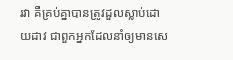រវា គឺគ្រប់គ្នាបានត្រូវដួលស្លាប់ដោយដាវ ជាពួកអ្នកដែលនាំឲ្យមានសេ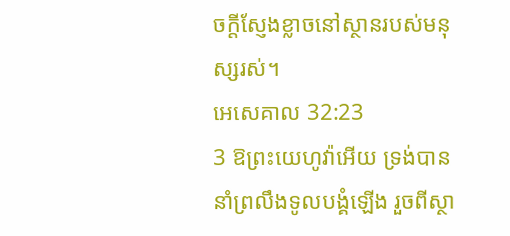ចក្ដីស្ញែងខ្លាចនៅស្ថានរបស់មនុស្សរស់។
អេសេគាល 32:23
3 ឱព្រះយេហូវ៉ាអើយ ទ្រង់បាននាំព្រលឹងទូលបង្គំឡើង រួចពីស្ថា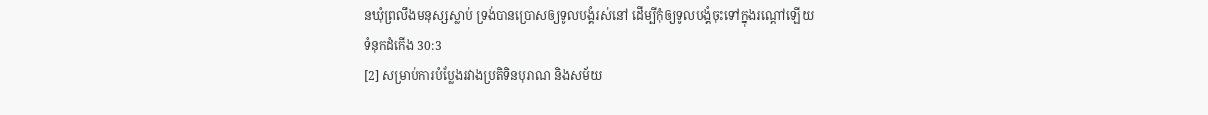នឃុំព្រលឹងមនុស្សស្លាប់ ទ្រង់បានប្រោសឲ្យទូលបង្គំរស់នៅ ដើម្បីកុំឲ្យទូលបង្គំចុះទៅក្នុងរណ្តៅឡើយ
ទំនុកដំកើង 30:3
[2] សម្រាប់ការបំប្លែងរវាងប្រតិទិនបុរាណ និងសម័យ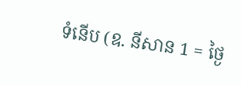ទំនើប (ឧ. នីសាន 1 = ថ្ងៃ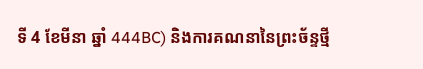ទី 4 ខែមីនា ឆ្នាំ 444BC) និងការគណនានៃព្រះច័ន្ទថ្មី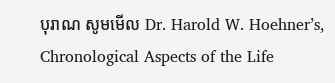បុរាណ សូមមើល Dr. Harold W. Hoehner’s, Chronological Aspects of the Life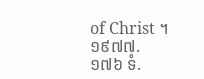of Christ ។ ១៩៧៧. ១៧៦ ទំ.